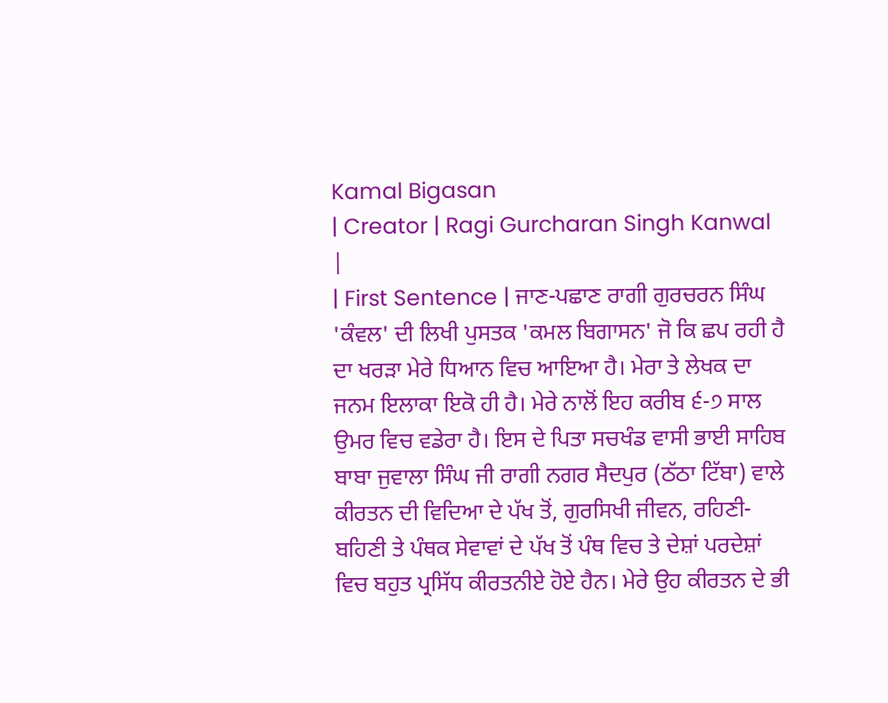Kamal Bigasan
| Creator | Ragi Gurcharan Singh Kanwal |
| First Sentence | ਜਾਣ-ਪਛਾਣ ਰਾਗੀ ਗੁਰਚਰਨ ਸਿੰਘ 'ਕੰਵਲ' ਦੀ ਲਿਖੀ ਪੁਸਤਕ 'ਕਮਲ ਬਿਗਾਸਨ' ਜੋ ਕਿ ਛਪ ਰਹੀ ਹੈ ਦਾ ਖਰੜਾ ਮੇਰੇ ਧਿਆਨ ਵਿਚ ਆਇਆ ਹੈ। ਮੇਰਾ ਤੇ ਲੇਖਕ ਦਾ ਜਨਮ ਇਲਾਕਾ ਇਕੋ ਹੀ ਹੈ। ਮੇਰੇ ਨਾਲੋਂ ਇਹ ਕਰੀਬ ੬-੭ ਸਾਲ ਉਮਰ ਵਿਚ ਵਡੇਰਾ ਹੈ। ਇਸ ਦੇ ਪਿਤਾ ਸਚਖੰਡ ਵਾਸੀ ਭਾਈ ਸਾਹਿਬ ਬਾਬਾ ਜੁਵਾਲਾ ਸਿੰਘ ਜੀ ਰਾਗੀ ਨਗਰ ਸੈਦਪੁਰ (ਠੱਠਾ ਟਿੱਬਾ) ਵਾਲੇ ਕੀਰਤਨ ਦੀ ਵਿਦਿਆ ਦੇ ਪੱਖ ਤੋਂ, ਗੁਰਸਿਖੀ ਜੀਵਨ, ਰਹਿਣੀ-ਬਹਿਣੀ ਤੇ ਪੰਥਕ ਸੇਵਾਵਾਂ ਦੇ ਪੱਖ ਤੋਂ ਪੰਥ ਵਿਚ ਤੇ ਦੇਸ਼ਾਂ ਪਰਦੇਸ਼ਾਂ ਵਿਚ ਬਹੁਤ ਪ੍ਰਸਿੱਧ ਕੀਰਤਨੀਏ ਹੋਏ ਹੈਨ। ਮੇਰੇ ਉਹ ਕੀਰਤਨ ਦੇ ਭੀ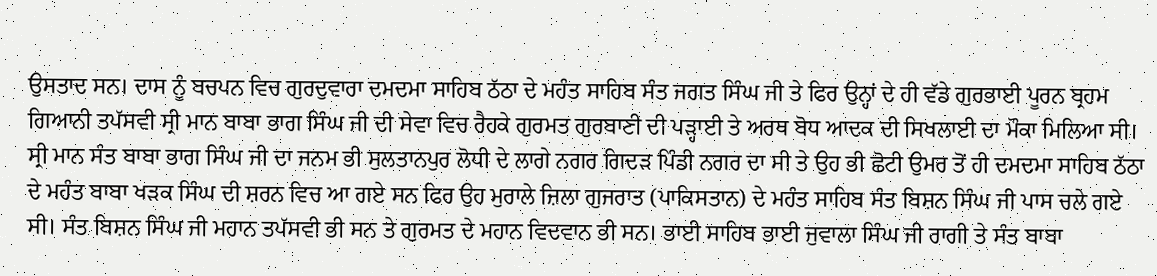ਉਸਤਾਦ ਸਨ। ਦਾਸ ਨੂੰ ਬਚਪਨ ਵਿਚ ਗੁਰਦੁਵਾਰਾ ਦਮਦਮਾ ਸਾਹਿਬ ਠੱਠਾ ਦੇ ਮਹੰਤ ਸਾਹਿਬ ਸੰਤ ਜਗਤ ਸਿੰਘ ਜੀ ਤੇ ਫਿਰ ਉਨ੍ਹਾਂ ਦੇ ਹੀ ਵੱਡੇ ਗੁਰਭਾਈ ਪੂਰਨ ਬ੍ਰਹਮ ਗਿਆਨੀ ਤਪੱਸਵੀ ਸ੍ਰੀ ਮਾਨ ਬਾਬਾ ਭਾਗ ਸਿੰਘ ਜੀ ਦੀ ਸੇਵਾ ਵਿਚ ਰੈਹਕੇ ਗੁਰਮਤ ਗੁਰਬਾਣੀ ਦੀ ਪੜ੍ਹਾਈ ਤੇ ਅਰਥ ਬੋਧ ਆਦਕ ਦੀ ਸਿਖਲਾਈ ਦਾ ਮੌਕਾ ਮਿਲਿਆ ਸੀ। ਸ੍ਰੀ ਮਾਨ ਸੰਤ ਬਾਬਾ ਭਾਗ ਸਿੰਘ ਜੀ ਦਾ ਜਨਮ ਭੀ ਸੁਲਤਾਨਪੁਰ ਲੋਧੀ ਦੇ ਲਾਗੇ ਨਗਰ ਗਿਦੜ ਪਿੰਡੀ ਨਗਰ ਦਾ ਸੀ ਤੇ ਉਹ ਭੀ ਛੋਟੀ ਉਮਰ ਤੋਂ ਹੀ ਦਮਦਮਾ ਸਾਹਿਬ ਠੱਠਾ ਦੇ ਮਹੰਤ ਬਾਬਾ ਖੜਕ ਸਿੰਘ ਦੀ ਸ਼ਰਨ ਵਿਚ ਆ ਗਏ ਸਨ ਫਿਰ ਉਹ ਮੁਰਾਲੇ ਜ਼ਿਲਾ ਗੁਜਰਾਤ (ਪਾਕਿਸਤਾਨ) ਦੇ ਮਹੰਤ ਸਾਹਿਬ ਸੰਤ ਬਿਸ਼ਨ ਸਿੰਘ ਜੀ ਪਾਸ ਚਲੇ ਗਏ ਸੀ। ਸੰਤ ਬਿਸ਼ਨ ਸਿੰਘ ਜੀ ਮਹਾਨ ਤਪੱਸਵੀ ਭੀ ਸਨ ਤੇ ਗੁਰਮਤ ਦੇ ਮਹਾਨ ਵਿਦਵਾਨ ਭੀ ਸਨ। ਭਾਈ ਸਾਹਿਬ ਭਾਈ ਜੁਵਾਲਾ ਸਿੰਘ ਜੀ ਰਾਗੀ ਤੇ ਸੰਤ ਬਾਬਾ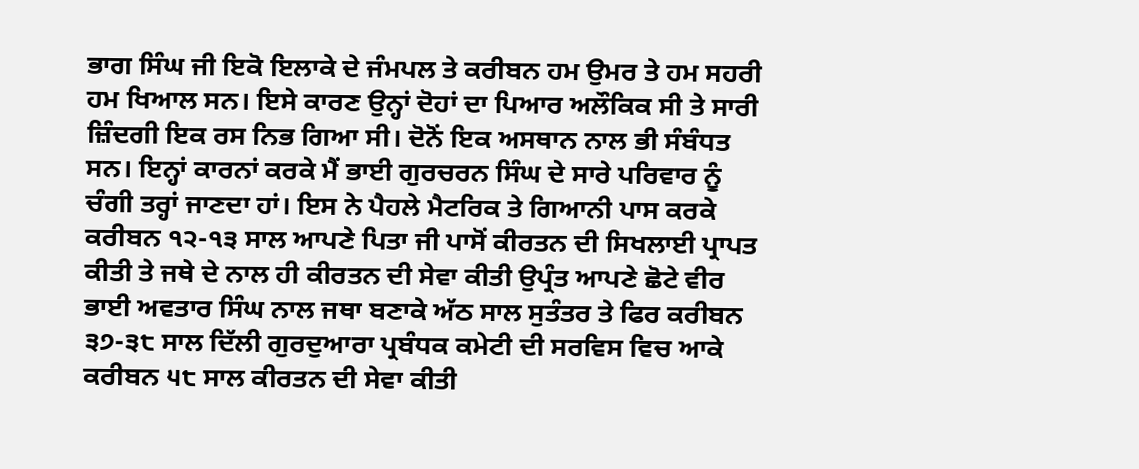ਭਾਗ ਸਿੰਘ ਜੀ ਇਕੋ ਇਲਾਕੇ ਦੇ ਜੰਮਪਲ ਤੇ ਕਰੀਬਨ ਹਮ ਉਮਰ ਤੇ ਹਮ ਸਹਰੀ ਹਮ ਖਿਆਲ ਸਨ। ਇਸੇ ਕਾਰਣ ਉਨ੍ਹਾਂ ਦੋਹਾਂ ਦਾ ਪਿਆਰ ਅਲੌਕਿਕ ਸੀ ਤੇ ਸਾਰੀ ਜ਼ਿੰਦਗੀ ਇਕ ਰਸ ਨਿਭ ਗਿਆ ਸੀ। ਦੋਨੋਂ ਇਕ ਅਸਥਾਨ ਨਾਲ ਭੀ ਸੰਬੰਧਤ ਸਨ। ਇਨ੍ਹਾਂ ਕਾਰਨਾਂ ਕਰਕੇ ਮੈਂ ਭਾਈ ਗੁਰਚਰਨ ਸਿੰਘ ਦੇ ਸਾਰੇ ਪਰਿਵਾਰ ਨੂੰ ਚੰਗੀ ਤਰ੍ਹਾਂ ਜਾਣਦਾ ਹਾਂ। ਇਸ ਨੇ ਪੈਹਲੇ ਮੈਟਰਿਕ ਤੇ ਗਿਆਨੀ ਪਾਸ ਕਰਕੇ ਕਰੀਬਨ ੧੨-੧੩ ਸਾਲ ਆਪਣੇ ਪਿਤਾ ਜੀ ਪਾਸੋਂ ਕੀਰਤਨ ਦੀ ਸਿਖਲਾਈ ਪ੍ਰਾਪਤ ਕੀਤੀ ਤੇ ਜਥੇ ਦੇ ਨਾਲ ਹੀ ਕੀਰਤਨ ਦੀ ਸੇਵਾ ਕੀਤੀ ਉਪ੍ਰੰਤ ਆਪਣੇ ਛੋਟੇ ਵੀਰ ਭਾਈ ਅਵਤਾਰ ਸਿੰਘ ਨਾਲ ਜਥਾ ਬਣਾਕੇ ਅੱਠ ਸਾਲ ਸੁਤੰਤਰ ਤੇ ਫਿਰ ਕਰੀਬਨ ੩੭-੩੮ ਸਾਲ ਦਿੱਲੀ ਗੁਰਦੁਆਰਾ ਪ੍ਰਬੰਧਕ ਕਮੇਟੀ ਦੀ ਸਰਵਿਸ ਵਿਚ ਆਕੇ ਕਰੀਬਨ ੫੮ ਸਾਲ ਕੀਰਤਨ ਦੀ ਸੇਵਾ ਕੀਤੀ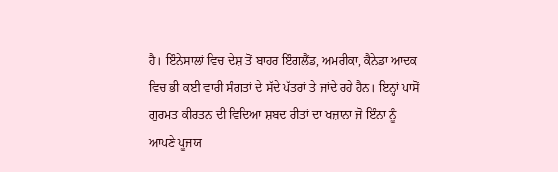ਹੈ। ਇੰਨੇਸਾਲਾਂ ਵਿਚ ਦੇਸ਼ ਤੋਂ ਬਾਹਰ ਇੰਗਲੈਂਡ, ਅਮਰੀਕਾ, ਕੈਨੇਡਾ ਆਦਕ ਵਿਚ ਭੀ ਕਈ ਵਾਰੀ ਸੰਗਤਾਂ ਦੇ ਸੱਦੇ ਪੱਤਰਾਂ ਤੇ ਜਾਂਦੇ ਰਹੇ ਹੈਨ। ਇਨ੍ਹਾਂ ਪਾਸੋਂ ਗੁਰਮਤ ਕੀਰਤਨ ਦੀ ਵਿਦਿਆ ਸ਼ਬਦ ਰੀਤਾਂ ਦਾ ਖਜ਼ਾਨਾ ਜੋ ਇੰਨਾ ਨੂੰ ਆਪਣੇ ਪੂਜਯ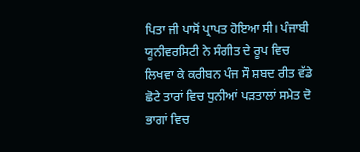ਪਿਤਾ ਜੀ ਪਾਸੋਂ ਪ੍ਰਾਪਤ ਹੋਇਆ ਸੀ। ਪੰਜਾਬੀ ਯੂਨੀਵਰਸਿਟੀ ਨੇ ਸੰਗੀਤ ਦੇ ਰੂਪ ਵਿਚ ਲਿਖਵਾ ਕੇ ਕਰੀਬਨ ਪੰਜ ਸੌ ਸ਼ਬਦ ਰੀਤ ਵੱਡੇ ਛੋਟੇ ਤਾਰਾਂ ਵਿਚ ਧੁਨੀਆਂ ਪੜਤਾਲਾਂ ਸਮੇਤ ਦੋ ਭਾਗਾਂ ਵਿਚ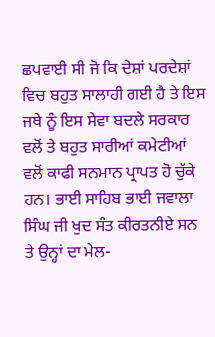ਛਪਵਾਈ ਸੀ ਜੋ ਕਿ ਦੇਸ਼ਾਂ ਪਰਦੇਸ਼ਾਂ ਵਿਚ ਬਹੁਤ ਸਾਲਾਹੀ ਗਈ ਹੈ ਤੇ ਇਸ ਜਥੇ ਨੂੰ ਇਸ ਸੇਵਾ ਬਦਲੇ ਸਰਕਾਰ ਵਲੋਂ ਤੇ ਬਹੁਤ ਸਾਰੀਆਂ ਕਮੇਟੀਆਂ ਵਲੋਂ ਕਾਫੀ ਸਨਮਾਨ ਪ੍ਰਾਪਤ ਹੋ ਚੁੱਕੇ ਹਨ। ਭਾਈ ਸਾਹਿਬ ਭਾਈ ਜਵਾਲਾ ਸਿੰਘ ਜੀ ਖੁਦ ਸੰਤ ਕੀਰਤਨੀਏ ਸਨ ਤੇ ਉਨ੍ਹਾਂ ਦਾ ਮੇਲ-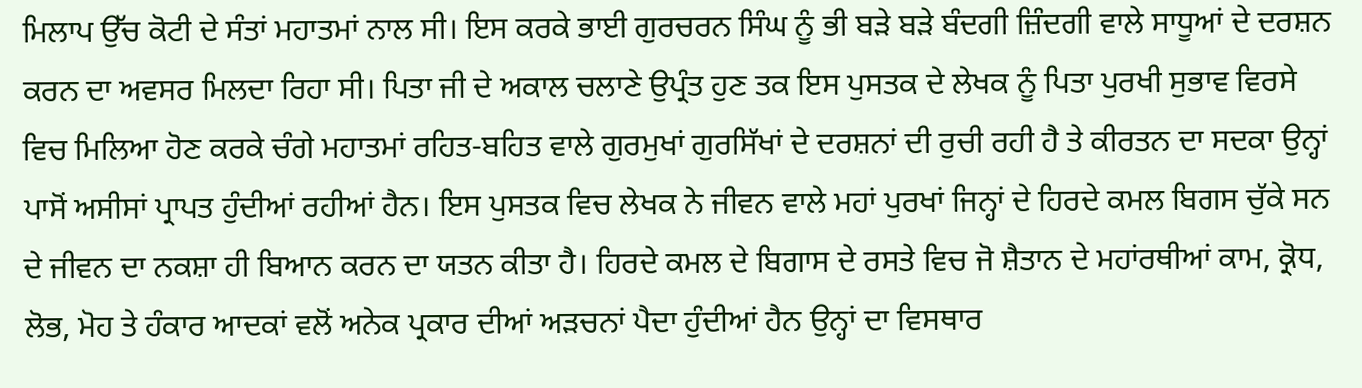ਮਿਲਾਪ ਉੱਚ ਕੋਟੀ ਦੇ ਸੰਤਾਂ ਮਹਾਤਮਾਂ ਨਾਲ ਸੀ। ਇਸ ਕਰਕੇ ਭਾਈ ਗੁਰਚਰਨ ਸਿੰਘ ਨੂੰ ਭੀ ਬੜੇ ਬੜੇ ਬੰਦਗੀ ਜ਼ਿੰਦਗੀ ਵਾਲੇ ਸਾਧੂਆਂ ਦੇ ਦਰਸ਼ਨ ਕਰਨ ਦਾ ਅਵਸਰ ਮਿਲਦਾ ਰਿਹਾ ਸੀ। ਪਿਤਾ ਜੀ ਦੇ ਅਕਾਲ ਚਲਾਣੇ ਉਪ੍ਰੰਤ ਹੁਣ ਤਕ ਇਸ ਪੁਸਤਕ ਦੇ ਲੇਖਕ ਨੂੰ ਪਿਤਾ ਪੁਰਖੀ ਸੁਭਾਵ ਵਿਰਸੇ ਵਿਚ ਮਿਲਿਆ ਹੋਣ ਕਰਕੇ ਚੰਗੇ ਮਹਾਤਮਾਂ ਰਹਿਤ-ਬਹਿਤ ਵਾਲੇ ਗੁਰਮੁਖਾਂ ਗੁਰਸਿੱਖਾਂ ਦੇ ਦਰਸ਼ਨਾਂ ਦੀ ਰੁਚੀ ਰਹੀ ਹੈ ਤੇ ਕੀਰਤਨ ਦਾ ਸਦਕਾ ਉਨ੍ਹਾਂ ਪਾਸੋਂ ਅਸੀਸਾਂ ਪ੍ਰਾਪਤ ਹੁੰਦੀਆਂ ਰਹੀਆਂ ਹੈਨ। ਇਸ ਪੁਸਤਕ ਵਿਚ ਲੇਖਕ ਨੇ ਜੀਵਨ ਵਾਲੇ ਮਹਾਂ ਪੁਰਖਾਂ ਜਿਨ੍ਹਾਂ ਦੇ ਹਿਰਦੇ ਕਮਲ ਬਿਗਸ ਚੁੱਕੇ ਸਨ ਦੇ ਜੀਵਨ ਦਾ ਨਕਸ਼ਾ ਹੀ ਬਿਆਨ ਕਰਨ ਦਾ ਯਤਨ ਕੀਤਾ ਹੈ। ਹਿਰਦੇ ਕਮਲ ਦੇ ਬਿਗਾਸ ਦੇ ਰਸਤੇ ਵਿਚ ਜੋ ਸ਼ੈਤਾਨ ਦੇ ਮਹਾਂਰਥੀਆਂ ਕਾਮ, ਕ੍ਰੋਧ, ਲੋਭ, ਮੋਹ ਤੇ ਹੰਕਾਰ ਆਦਕਾਂ ਵਲੋਂ ਅਨੇਕ ਪ੍ਰਕਾਰ ਦੀਆਂ ਅੜਚਨਾਂ ਪੈਦਾ ਹੁੰਦੀਆਂ ਹੈਨ ਉਨ੍ਹਾਂ ਦਾ ਵਿਸਥਾਰ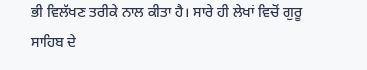ਭੀ ਵਿਲੱਖਣ ਤਰੀਕੇ ਨਾਲ ਕੀਤਾ ਹੈ। ਸਾਰੇ ਹੀ ਲੇਖਾਂ ਵਿਚੋਂ ਗੁਰੂ ਸਾਹਿਬ ਦੇ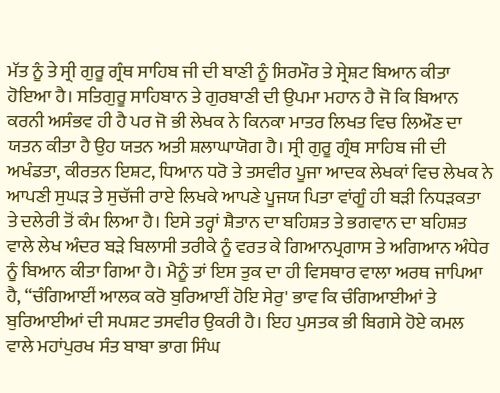ਮੱਤ ਨੂੰ ਤੇ ਸ੍ਰੀ ਗੁਰੂ ਗ੍ਰੰਥ ਸਾਹਿਬ ਜੀ ਦੀ ਬਾਣੀ ਨੂੰ ਸਿਰਮੌਰ ਤੇ ਸ੍ਰੇਸ਼ਟ ਬਿਆਨ ਕੀਤਾ ਹੋਇਆ ਹੈ। ਸਤਿਗੁਰੂ ਸਾਹਿਬਾਨ ਤੇ ਗੁਰਬਾਣੀ ਦੀ ਉਪਮਾ ਮਹਾਨ ਹੈ ਜੋ ਕਿ ਬਿਆਨ ਕਰਨੀ ਅਸੰਭਵ ਹੀ ਹੈ ਪਰ ਜੋ ਭੀ ਲੇਖਕ ਨੇ ਕਿਨਕਾ ਮਾਤਰ ਲਿਖਤ ਵਿਚ ਲਿਔਣ ਦਾ ਯਤਨ ਕੀਤਾ ਹੈ ਉਹ ਯਤਨ ਅਤੀ ਸ਼ਲਾਘਾਯੋਗ ਹੈ। ਸ੍ਰੀ ਗੁਰੂ ਗ੍ਰੰਥ ਸਾਹਿਬ ਜੀ ਦੀ ਅਖੰਡਤਾ, ਕੀਰਤਨ ਇਸ਼ਟ, ਧਿਆਨ ਧਰੋ ਤੇ ਤਸਵੀਰ ਪੂਜਾ ਆਦਕ ਲੇਖਕਾਂ ਵਿਚ ਲੇਖਕ ਨੇ ਆਪਣੀ ਸੁਘੜ ਤੇ ਸੁਚੱਜੀ ਰਾਏ ਲਿਖਕੇ ਆਪਣੇ ਪੂਜਯ ਪਿਤਾ ਵਾਂਗੂੰ ਹੀ ਬੜੀ ਨਿਧੜਕਤਾ ਤੇ ਦਲੇਰੀ ਤੋਂ ਕੰਮ ਲਿਆ ਹੈ। ਇਸੇ ਤਰ੍ਹਾਂ ਸ਼ੈਤਾਨ ਦਾ ਬਹਿਸ਼ਤ ਤੇ ਭਗਵਾਨ ਦਾ ਬਹਿਸ਼ਤ ਵਾਲੇ ਲੇਖ ਅੰਦਰ ਬੜੇ ਬਿਲਾਸੀ ਤਰੀਕੇ ਨੂੰ ਵਰਤ ਕੇ ਗਿਆਨਪ੍ਰਗਾਸ ਤੇ ਅਗਿਆਨ ਅੰਧੇਰ ਨੂੰ ਬਿਆਨ ਕੀਤਾ ਗਿਆ ਹੈ। ਮੈਨੂੰ ਤਾਂ ਇਸ ਤੁਕ ਦਾ ਹੀ ਵਿਸਥਾਰ ਵਾਲਾ ਅਰਥ ਜਾਪਿਆ ਹੈ, “ਚੰਗਿਆਈਂ ਆਲਕ ਕਰੋ ਬੁਰਿਆਈਂ ਹੋਇ ਸੇਰੁ' ਭਾਵ ਕਿ ਚੰਗਿਆਈਆਂ ਤੇ ਬੁਰਿਆਈਆਂ ਦੀ ਸਪਸ਼ਟ ਤਸਵੀਰ ਉਕਰੀ ਹੈ। ਇਹ ਪੁਸਤਕ ਭੀ ਬਿਗਸੇ ਹੋਏ ਕਮਲ ਵਾਲੇ ਮਹਾਂਪੁਰਖ ਸੰਤ ਬਾਬਾ ਭਾਗ ਸਿੰਘ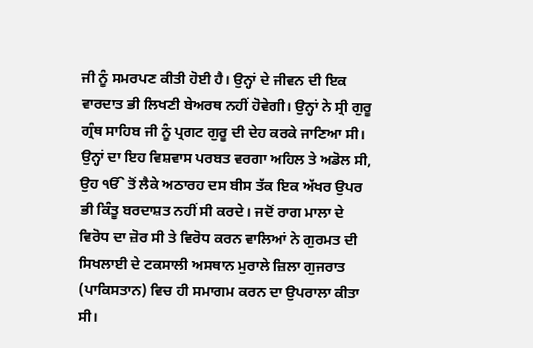ਜੀ ਨੂੰ ਸਮਰਪਣ ਕੀਤੀ ਹੋਈ ਹੈ। ਉਨ੍ਹਾਂ ਦੇ ਜੀਵਨ ਦੀ ਇਕ ਵਾਰਦਾਤ ਭੀ ਲਿਖਣੀ ਬੇਅਰਥ ਨਹੀਂ ਹੋਵੇਗੀ। ਉਨ੍ਹਾਂ ਨੇ ਸ੍ਰੀ ਗੁਰੂ ਗ੍ਰੰਥ ਸਾਹਿਬ ਜੀ ਨੂੰ ਪ੍ਰਗਟ ਗੁਰੂ ਦੀ ਦੇਹ ਕਰਕੇ ਜਾਣਿਆ ਸੀ। ਉਨ੍ਹਾਂ ਦਾ ਇਹ ਵਿਸ਼ਵਾਸ ਪਰਬਤ ਵਰਗਾ ਅਹਿਲ ਤੇ ਅਡੋਲ ਸੀ, ਉਹ ੴ ਤੋਂ ਲੈਕੇ ਅਠਾਰਹ ਦਸ ਬੀਸ ਤੱਕ ਇਕ ਅੱਖਰ ਉਪਰ ਭੀ ਕਿੰਤੂ ਬਰਦਾਸ਼ਤ ਨਹੀਂ ਸੀ ਕਰਦੇ। ਜਦੋਂ ਰਾਗ ਮਾਲਾ ਦੇ ਵਿਰੋਧ ਦਾ ਜ਼ੋਰ ਸੀ ਤੇ ਵਿਰੋਧ ਕਰਨ ਵਾਲਿਆਂ ਨੇ ਗੁਰਮਤ ਦੀ ਸਿਖਲਾਈ ਦੇ ਟਕਸਾਲੀ ਅਸਥਾਨ ਮੁਰਾਲੇ ਜ਼ਿਲਾ ਗੁਜਰਾਤ (ਪਾਕਿਸਤਾਨ) ਵਿਚ ਹੀ ਸਮਾਗਮ ਕਰਨ ਦਾ ਉਪਰਾਲਾ ਕੀਤਾ ਸੀ।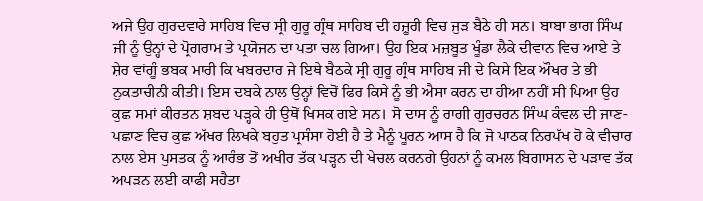ਅਜੇ ਉਹ ਗੁਰਦਵਾਰੇ ਸਾਹਿਬ ਵਿਚ ਸ੍ਰੀ ਗੁਰੂ ਗ੍ਰੰਥ ਸਾਹਿਬ ਦੀ ਹਜ਼ੂਰੀ ਵਿਚ ਜੁੜ ਬੈਠੇ ਹੀ ਸਨ। ਬਾਬਾ ਭਾਗ ਸਿੰਘ ਜੀ ਨੂੰ ਉਨ੍ਹਾਂ ਦੇ ਪ੍ਰੋਗਰਾਮ ਤੇ ਪ੍ਰਯੋਜਨ ਦਾ ਪਤਾ ਚਲ ਗਿਆ। ਉਹ ਇਕ ਮਜ਼ਬੂਤ ਖੂੰਡਾ ਲੈਕੇ ਦੀਵਾਨ ਵਿਚ ਆਏ ਤੇ ਸ਼ੇਰ ਵਾਂਗੂੰ ਭਬਕ ਮਾਰੀ ਕਿ ਖਬਰਦਾਰ ਜੇ ਇਥੇ ਬੈਠਕੇ ਸ੍ਰੀ ਗੁਰੂ ਗ੍ਰੰਥ ਸਾਹਿਬ ਜੀ ਦੇ ਕਿਸੇ ਇਕ ਔਖਰ ਤੇ ਭੀ ਨੁਕਤਾਚੀਨੀ ਕੀਤੀ। ਇਸ ਦਬਕੇ ਨਾਲ ਉਨ੍ਹਾਂ ਵਿਚੋਂ ਫਿਰ ਕਿਸੇ ਨੂੰ ਭੀ ਐਸਾ ਕਰਨ ਦਾ ਹੀਆ ਨਹੀਂ ਸੀ ਪਿਆ ਉਹ ਕੁਛ ਸਮਾਂ ਕੀਰਤਨ ਸ਼ਬਦ ਪੜ੍ਹਕੇ ਹੀ ਉਥੋਂ ਖਿਸਕ ਗਏ ਸਨ। ਸੋ ਦਾਸ ਨੂੰ ਰਾਗੀ ਗੁਰਚਰਨ ਸਿੰਘ ਕੰਵਲ ਦੀ ਜਾਣ-ਪਛਾਣ ਵਿਚ ਕੁਛ ਅੱਖਰ ਲਿਖਕੇ ਬਹੁਤ ਪ੍ਰਸੰਸਾ ਹੋਈ ਹੈ ਤੇ ਮੈਨੂੰ ਪੂਰਨ ਆਸ ਹੈ ਕਿ ਜੋ ਪਾਠਕ ਨਿਰਪੱਖ ਹੋ ਕੇ ਵੀਚਾਰ ਨਾਲ ਏਸ ਪੁਸਤਕ ਨੂੰ ਆਰੰਭ ਤੋਂ ਅਖੀਰ ਤੱਕ ਪੜ੍ਹਨ ਦੀ ਖੇਚਲ ਕਰਨਗੇ ਉਹਨਾਂ ਨੂੰ ਕਮਲ ਬਿਗਾਸਨ ਦੇ ਪੜਾਵ ਤੱਕ ਅਪੜਨ ਲਈ ਕਾਫੀ ਸਹੈਤਾ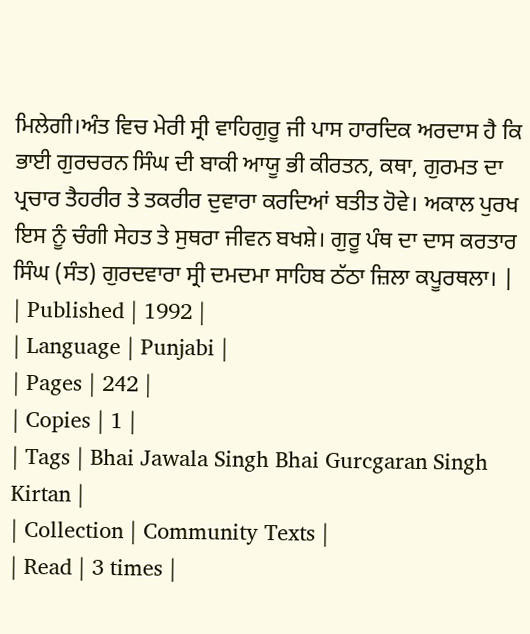ਮਿਲੇਗੀ।ਅੰਤ ਵਿਚ ਮੇਰੀ ਸ੍ਰੀ ਵਾਹਿਗੁਰੂ ਜੀ ਪਾਸ ਹਾਰਦਿਕ ਅਰਦਾਸ ਹੈ ਕਿ ਭਾਈ ਗੁਰਚਰਨ ਸਿੰਘ ਦੀ ਬਾਕੀ ਆਯੂ ਭੀ ਕੀਰਤਨ, ਕਥਾ, ਗੁਰਮਤ ਦਾ ਪ੍ਰਚਾਰ ਤੈਹਰੀਰ ਤੇ ਤਕਰੀਰ ਦੁਵਾਰਾ ਕਰਦਿਆਂ ਬਤੀਤ ਹੋਵੇ। ਅਕਾਲ ਪੁਰਖ ਇਸ ਨੂੰ ਚੰਗੀ ਸੇਹਤ ਤੇ ਸੁਥਰਾ ਜੀਵਨ ਬਖਸ਼ੇ। ਗੁਰੂ ਪੰਥ ਦਾ ਦਾਸ ਕਰਤਾਰ ਸਿੰਘ (ਸੰਤ) ਗੁਰਦਵਾਰਾ ਸ੍ਰੀ ਦਮਦਮਾ ਸਾਹਿਬ ਠੱਠਾ ਜ਼ਿਲਾ ਕਪੂਰਥਲਾ। |
| Published | 1992 |
| Language | Punjabi |
| Pages | 242 |
| Copies | 1 |
| Tags | Bhai Jawala Singh Bhai Gurcgaran Singh Kirtan |
| Collection | Community Texts |
| Read | 3 times |